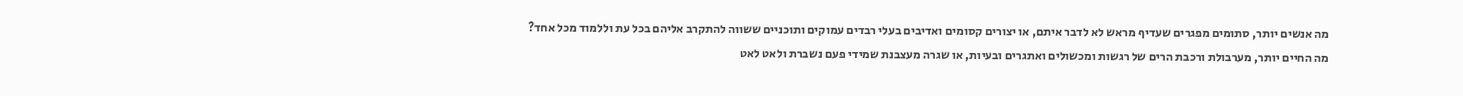מה אנשים יותר, סתומים מפגרים שעדיף מראש לא לדבר איתם, או יצורים קסומים ואדיבים בעלי רבדים עמוקים ותוכניים ששווה להתקרב אליהם בכל עת וללמוד מכל אחד?
מה החיים יותר, מערבולת ורכבת הרים של רגשות ומכשולים ואתגרים ובעיות, או שגרה מעצבנת שמידי פעם נשברת ולאט לאט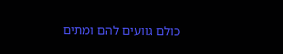כולם גוועים להם ומתים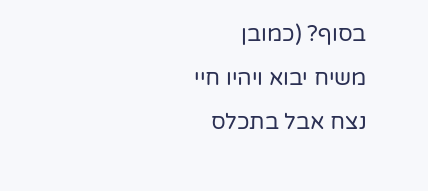בסוף? (כמובן משיח יבוא ויהיו חיי נצח אבל בתכלס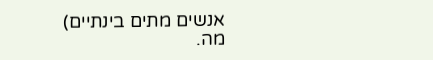אנשים מתים בינתיים)
מה.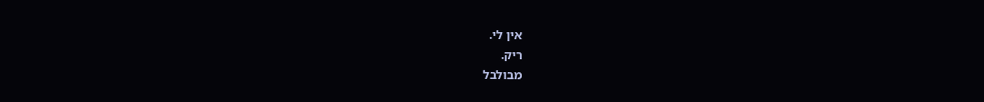אין לי.
ריק.
מבולבל